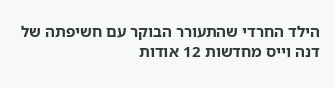הילד החרדי שהתעורר הבוקר עם חשיפתה של דנה וייס מחדשות 12 אודות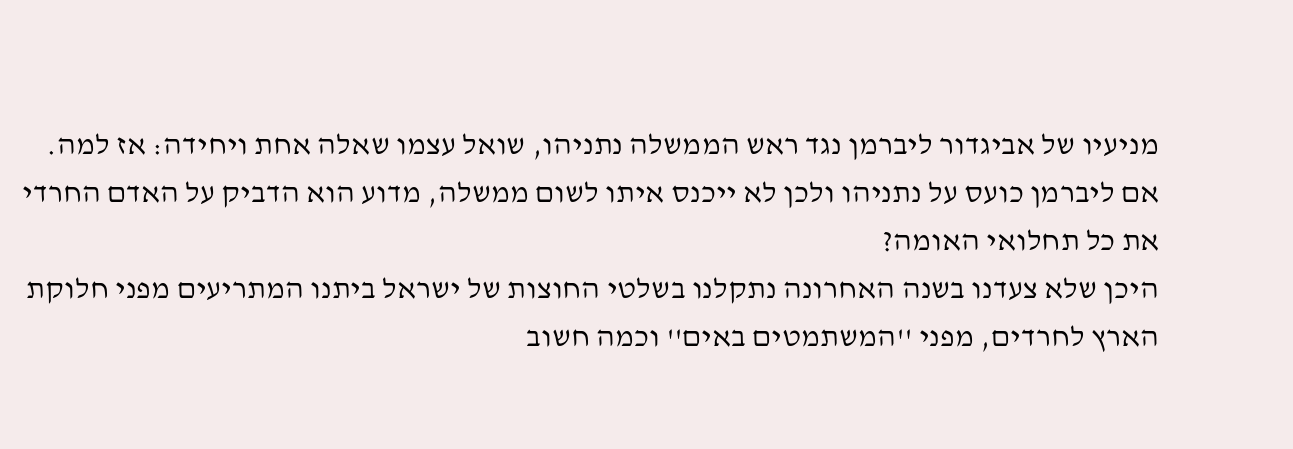מניעיו של אביגדור ליברמן נגד ראש הממשלה נתניהו, שואל עצמו שאלה אחת ויחידה: אז למה.
אם ליברמן כועס על נתניהו ולכן לא ייכנס איתו לשום ממשלה, מדוע הוא הדביק על האדם החרדי את כל תחלואי האומה?
היכן שלא צעדנו בשנה האחרונה נתקלנו בשלטי החוצות של ישראל ביתנו המתריעים מפני חלוקת הארץ לחרדים, מפני ''המשתמטים באים'' וכמה חשוב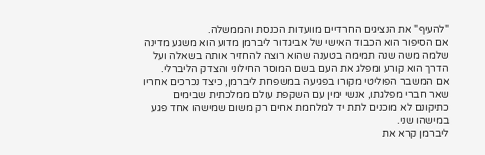"להעיף" את הנציגים החרדיים מוועדות הכנסת והממשלה.
אם הסיפור הוא הכבוד האישי של אביגדור ליברמן מדוע הוא משגע מדינה שלמה משה שנה תמימה בטענה שהוא רוצה להחזיר אותה בשאלה ועל הדרך הוא קורע ומפלג את העם בשם המוסר החילוני והצדק הליברלי.
אם המשבר הפוליטי מקורו בפגיעה במשפחת ליברמן, כיצד נכרכים אחריו שאר חברי מפלגתו, אנשי ימין עם השקפת עולם ממלכתית שבימים כתיקונם לא מוכנים לתת יד למלחמת אחים רק משום שמישהו אחד פגע במישהו שני.
ליברמן קרא את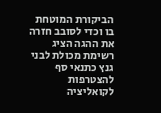הביקורת המוטחת בו וכדי לסובב חזרה את ההגה הציג רשימת מכולת לבני גנץ כתנאי סף להצטרפות לקואליציה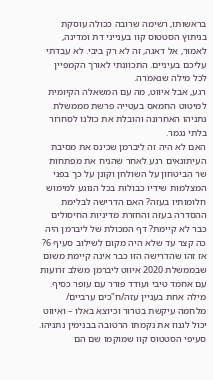בראשותו, רשימה שרובה ככולה עוסקת בניתוץ הסטטוס קוו בענייני דת ומדינה, לאמור, אל דאגה, זה לא רק ביבי. לא עבדתי עליכם בעיניים. התכוונתי לאורך הקמפיין לכל מילה שנאמרה.
רגע, אבל איווט, מה עם המשאלה הקיומית למיטוט החמאס בעטייה פרשת מממשלת נתניהו האחרונה והובלת את כולנו לסחרור בלתי נגמר.
האם לא היה זה ליברמן שכינס את מסיבת העיתונאים רגע לאחר שהניח את מפתחות שר הביטחון על השולחן וקונן על כך בפני המצלמות שידיו כבולות בכל הנוגע למימוש חלומותיו בעזה? האם הדרישה לבלימת ההסדרה בעזה והחזרת מדיניות החיסולים כבר לא קיימת? דף המכולת של ליברמן היה כה קצר עד שלא היה מקום לשילוב סעיף 6?
אז זהו שהדרישה הזו כבר אינה קיימת משום שבממשלת 2020 איווט ליברמן משלב זרועות עם אחמד טיבי ועודד פורר עם עופר כסיף. מילה אחת בעניין עזה/ח"כים ערביים/ מלחמה עיקשת בטרור וכיוצא באלו – ואיווט יכול לגנוז את נקמתו הרטובה בבנימין נתניהו. סעיפי הסטטוס קוו שמוקמו שם הם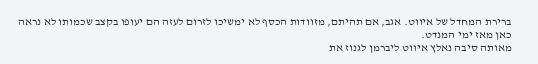ברירת המחדל של איווט. אגב, אם תהיתם, מזוודות הכסף לא ימשיכו לזרום לעזה הם יעופו בקצב שכמותו לא נראה כאן מאז ימי המנדט.
מאותה סיבה נאלץ איווט ליברמן לגנוז את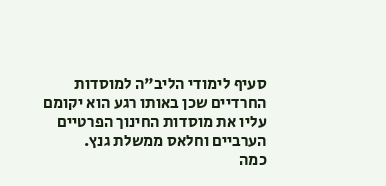סעיף לימודי הליב"ה למוסדות החרדיים שכן באותו רגע הוא יקומם עליו את מוסדות החינוך הפרטיים הערביים וחלאס ממשלת גנץ.
כמה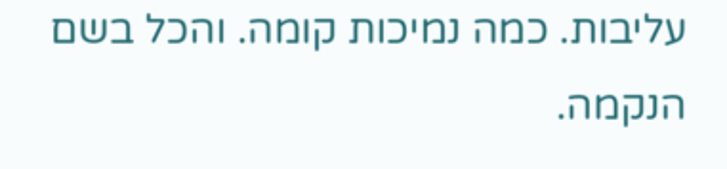עליבות. כמה נמיכות קומה. והכל בשם הנקמה.